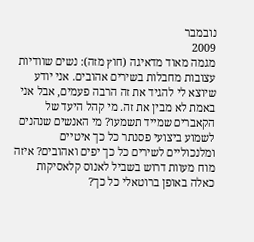נובמבר
2009
מגמה מאוד מדאיגה (חוץ מזה): נשים שוודיות עצובות מחבלות בשירים אהובים. אני יודע שיוצא לי להגיד את זה הרבה פעמים, אבל אני באמת לא מבין את זה. מי קהל היעד של הקאברים שמייד תשמעו? מי האנשים שנהנים לשמוע ביצועי פסנתר כל כך איטיים ומלנכוליים לשירים כל כך יפים ואהובים? איזה מוח מעוות דרוש בשביל לאנוס קלאסיקות כאלה באופן ברוטאלי כל כך?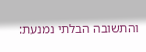והתשובה הבלתי נמנעת: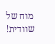מוח של שוודית!